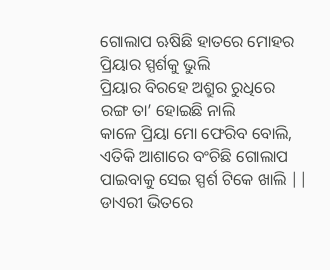ଗୋଲାପ ଋଷିଛି ହାତରେ ମୋହର
ପ୍ରିୟାର ସ୍ପର୍ଶକୁ ଭୁଲି
ପ୍ରିୟାର ବିରହେ ଅଶ୍ରୁର ରୁଧିରେ
ରଙ୍ଗ ତା’ ହୋଇଛି ନାଲି
କାଳେ ପ୍ରିୟା ମୋ ଫେରିବ ବୋଲି,
ଏତିକି ଆଶାରେ ବଂଚିଛି ଗୋଲାପ
ପାଇବାକୁ ସେଇ ସ୍ପର୍ଶ ଟିକେ ଖାଲି ||
ଡାଏରୀ ଭିତରେ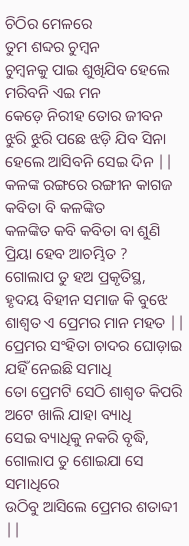ଚିଠିର ମେଳରେ
ତୁମ ଶବ୍ଦର ଚୁମ୍ବନ
ଚୁମ୍ବନକୁ ପାଇ ଶୁଖିଯିବ ହେଲେ
ମରିବନି ଏଇ ମନ
କେଡ଼େ ନିରୀହ ତୋର ଜୀବନ
ଝୁରି ଝୁରି ପଛେ ଝଡ଼ି ଯିବ ସିନା
ହେଲେ ଆସିବନି ସେଇ ଦିନ ||
କଳଙ୍କ ରଙ୍ଗରେ ରଙ୍ଗୀନ କାଗଜ
କବିତା ବି କଳଙ୍କିତ
କଳଙ୍କିତ କବି କବିତା ବା ଶୁଣି
ପ୍ରିୟା ହେବ ଆଚମ୍ଭିତ ?
ଗୋଲାପ ତୁ ହଅ ପ୍ରକୃତିସ୍ଥ,
ହୃଦୟ ବିହୀନ ସମାଜ କି ବୁଝେ
ଶାଶ୍ୱତ ଏ ପ୍ରେମର ମାନ ମହତ ||
ପ୍ରେମର ସଂହିତା ଚାଦର ଘୋଡ଼ାଇ
ଯହିଁ ନେଇଛି ସମାଧି
ତୋ ପ୍ରେମଟି ସେଠି ଶାଶ୍ଵତ କିପରି
ଅଟେ ଖାଲି ଯାହା ବ୍ୟାଧି
ସେଇ ବ୍ୟାଧିକୁ ନକରି ବୃଦ୍ଧି,
ଗୋଲାପ ତୁ ଶୋଇଯା ସେ ସମାଧିରେ
ଉଠିବୁ ଆସିଲେ ପ୍ରେମର ଶତାବ୍ଦୀ ||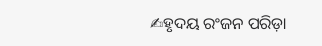✍ହୃଦୟ ରଂଜନ ପରିଡ଼ା